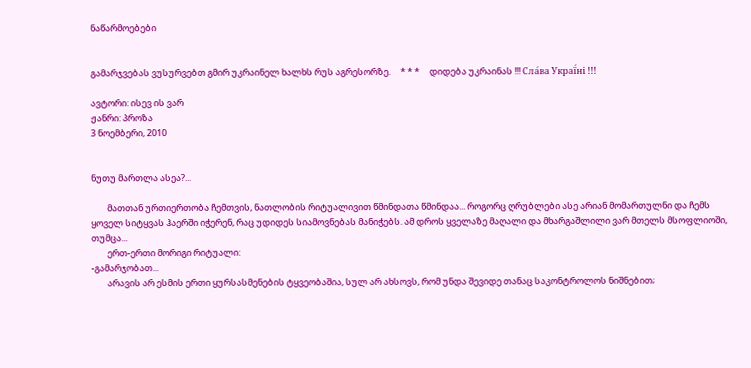ნაწარმოებები


გამარჯვებას ვუსურვებთ გმირ უკრაინელ ხალხს რუს აგრესორზე.     * * *     დიდება უკრაინას !!! Сла́ва Украї́ні !!!

ავტორი: ისევ ის ვარ
ჟანრი: პროზა
3 ნოემბერი, 2010


ნუთუ მართლა ასეა?...

        მათთან ურთიერთობა ჩემთვის, ნათლობის რიტუალივით წმინდათა წმინდაა... როგორც ღრუბლები ასე არიან მომართულნი და ჩემს ყოველ სიტყვას ჰაერში იჭერენ, რაც უდიდეს სიამოვნებას მანიჭებს. ამ დროს ყველაზე მაღალი და მხარგაშლილი ვარ მთელს მსოფლიოში, თუმცა...
        ერთ-ერთი მორიგი რიტუალი:
-გამარჯობათ...
        არავის არ ესმის ერთი ყურსასმენების ტყვეობაშია, სულ არ ახსოვს, რომ უნდა შევიდე თანაც საკონტროლოს ნიშნებით;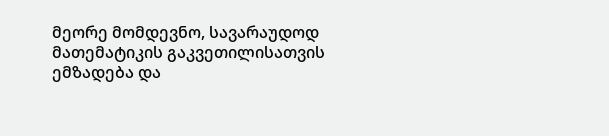მეორე მომდევნო, სავარაუდოდ მათემატიკის გაკვეთილისათვის ემზადება და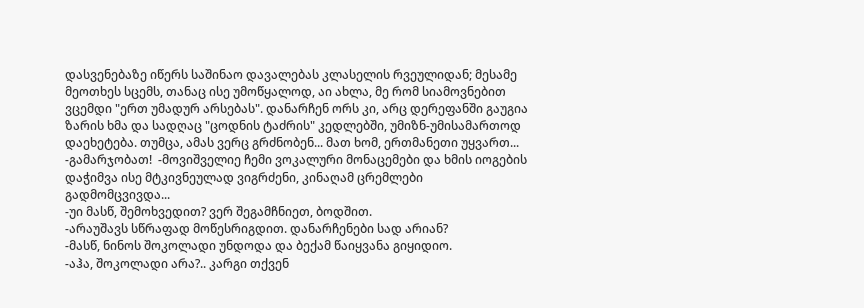დასვენებაზე იწერს საშინაო დავალებას კლასელის რვეულიდან; მესამე მეოთხეს სცემს, თანაც ისე უმოწყალოდ, აი ახლა, მე რომ სიამოვნებით ვცემდი "ერთ უმადურ არსებას". დანარჩენ ორს კი, არც დერეფანში გაუგია ზარის ხმა და სადღაც "ცოდნის ტაძრის" კედლებში, უმიზნ-უმისამართოდ დაეხეტება. თუმცა, ამას ვერც გრძნობენ... მათ ხომ, ერთმანეთი უყვართ...
-გამარჯობათ!  -მოვიშველიე ჩემი ვოკალური მონაცემები და ხმის იოგების დაჭიმვა ისე მტკივნეულად ვიგრძენი, კინაღამ ცრემლები გადმომცვივდა...
-უი მასწ, შემოხვედით? ვერ შეგამჩნიეთ, ბოდშით.
-არაუშავს სწრაფად მოწესრიგდით. დანარჩენები სად არიან?
-მასწ, ნინოს შოკოლადი უნდოდა და ბექამ წაიყვანა გიყიდიო.
-აჰა, შოკოლადი არა?.. კარგი თქვენ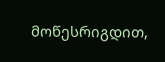მოწესრიგდით,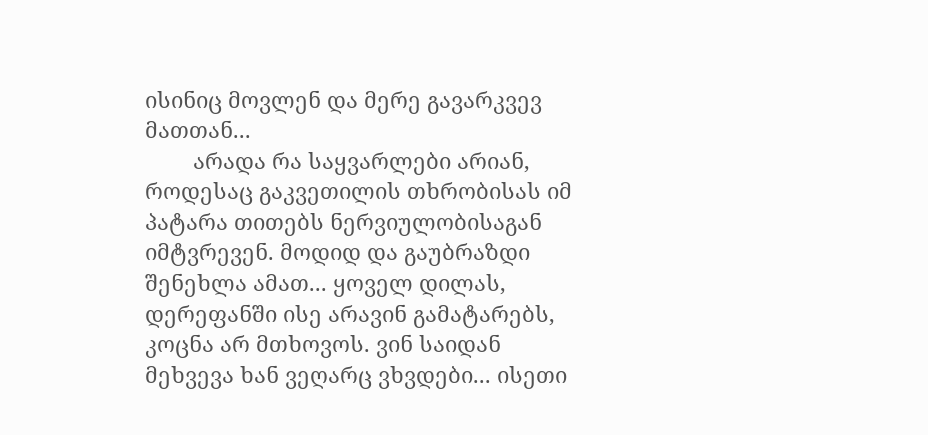ისინიც მოვლენ და მერე გავარკვევ მათთან...
        არადა რა საყვარლები არიან, როდესაც გაკვეთილის თხრობისას იმ პატარა თითებს ნერვიულობისაგან იმტვრევენ. მოდიდ და გაუბრაზდი შენეხლა ამათ... ყოველ დილას, დერეფანში ისე არავინ გამატარებს, კოცნა არ მთხოვოს. ვინ საიდან მეხვევა ხან ვეღარც ვხვდები... ისეთი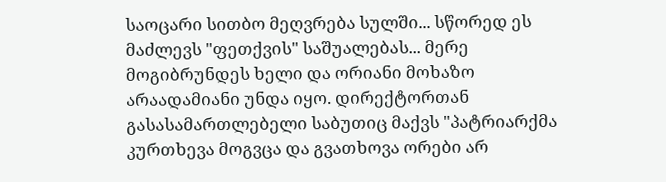საოცარი სითბო მეღვრება სულში... სწორედ ეს მაძლევს "ფეთქვის" საშუალებას... მერე მოგიბრუნდეს ხელი და ორიანი მოხაზო არაადამიანი უნდა იყო. დირექტორთან გასასამართლებელი საბუთიც მაქვს "პატრიარქმა კურთხევა მოგვცა და გვათხოვა ორები არ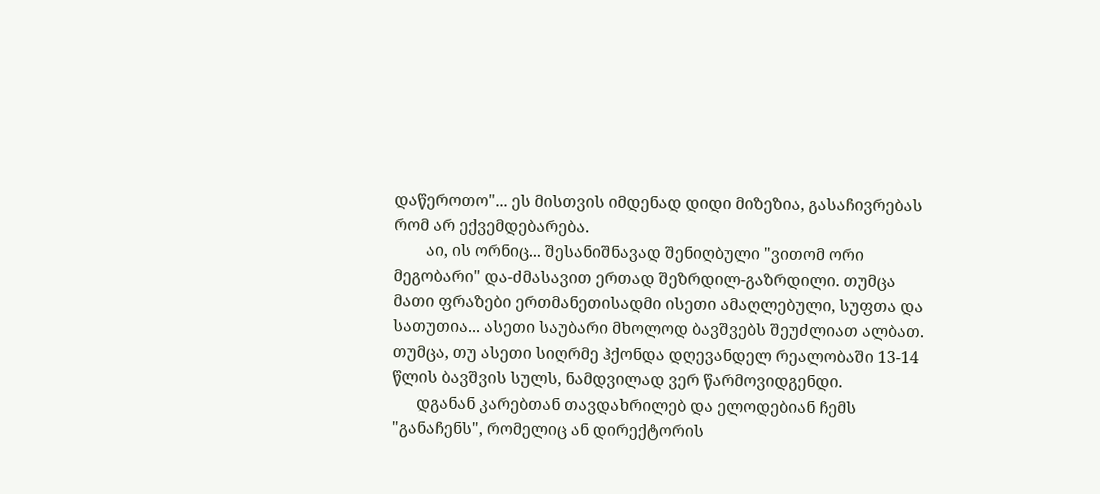დაწეროთო"... ეს მისთვის იმდენად დიდი მიზეზია, გასაჩივრებას რომ არ ექვემდებარება.
        აი, ის ორნიც... შესანიშნავად შენიღბული "ვითომ ორი მეგობარი" და-ძმასავით ერთად შეზრდილ-გაზრდილი. თუმცა მათი ფრაზები ერთმანეთისადმი ისეთი ამაღლებული, სუფთა და სათუთია... ასეთი საუბარი მხოლოდ ბავშვებს შეუძლიათ ალბათ. თუმცა, თუ ასეთი სიღრმე ჰქონდა დღევანდელ რეალობაში 13-14 წლის ბავშვის სულს, ნამდვილად ვერ წარმოვიდგენდი.
      დგანან კარებთან თავდახრილებ და ელოდებიან ჩემს "განაჩენს", რომელიც ან დირექტორის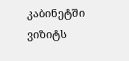კაბინეტში ვიზიტს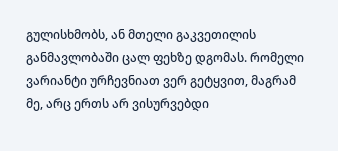გულისხმობს, ან მთელი გაკვეთილის განმავლობაში ცალ ფეხზე დგომას. რომელი ვარიანტი ურჩევნიათ ვერ გეტყვით, მაგრამ მე, არც ერთს არ ვისურვებდი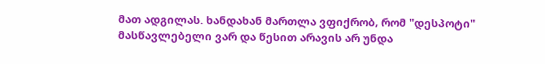მათ ადგილას. ხანდახან მართლა ვფიქრობ, რომ "დესპოტი" მასწავლებელი ვარ და წესით არავის არ უნდა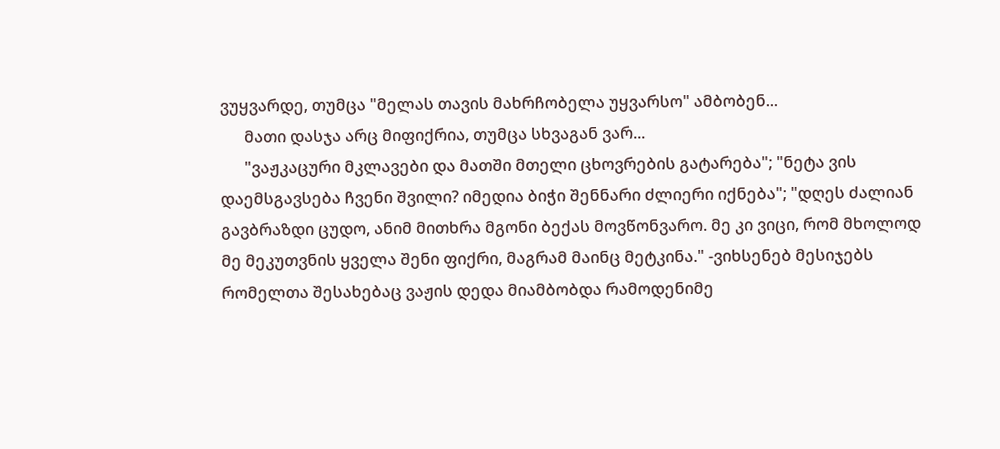ვუყვარდე, თუმცა "მელას თავის მახრჩობელა უყვარსო" ამბობენ...
      მათი დასჯა არც მიფიქრია, თუმცა სხვაგან ვარ...
      "ვაჟკაცური მკლავები და მათში მთელი ცხოვრების გატარება"; "ნეტა ვის დაემსგავსება ჩვენი შვილი? იმედია ბიჭი შენნარი ძლიერი იქნება"; "დღეს ძალიან გავბრაზდი ცუდო, ანიმ მითხრა მგონი ბექას მოვწონვარო. მე კი ვიცი, რომ მხოლოდ მე მეკუთვნის ყველა შენი ფიქრი, მაგრამ მაინც მეტკინა." -ვიხსენებ მესიჯებს რომელთა შესახებაც ვაჟის დედა მიამბობდა რამოდენიმე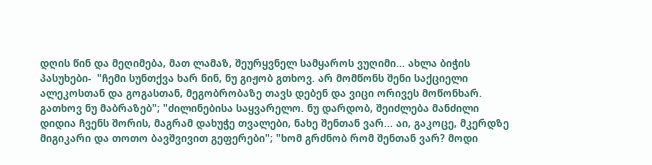დღის წინ და მეღიმება, მათ ლამაზ, შეურყვნელ სამყაროს ვუღიმი... ახლა ბიჭის პასუხები-  "ჩემი სუნთქვა ხარ ნინ, ნუ გიჟობ გთხოვ. არ მომწონს შენი საქციელი ალეკოსთან და გოგასთან, მეგობრობაზე თავს დებენ და ვიცი ორივეს მოწონხარ. გათხოვ ნუ მაბრაზებ"; "ძილინებისა საყვარელო. ნუ დარდობ, შეიძლება მანძილი დიდია ჩვენს შორის, მაგრამ დახუჭე თვალები, ნახე შენთან ვარ... აი, გაკოცე, მკერდზე მიგიკარი და თოთო ბავშვივით გეფერები"; "ხომ გრძნობ რომ შენთან ვარ? მოდი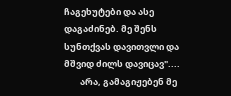ჩაგეხუტები და ასე დაგაძინებ. მე შენს სუნთქვას დავითვლი და მშვიდ ძილს დავიცავ"....
        არა, გამაგიჟებენ მე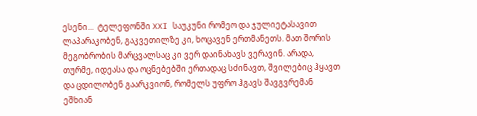ესენი...  ტელეფონში XXI საუკუნი რომეო და ჯულიეტასავით ლაპარაკობენ, გაკვეთილზე კი, ხოცავენ ერთმანეთს. მათ შორის მეგობრობის მარცვალსაც კი ვერ დაინახავს ვერავინ. არადა, თურმე, იდეასა და ოცნებებში ერთადაც სძინავთ, შვილებიც ჰყავთ და ცდილობენ გაარკვიონ, რომელს უფრო ჰგავს შავგვრემან ეშხიან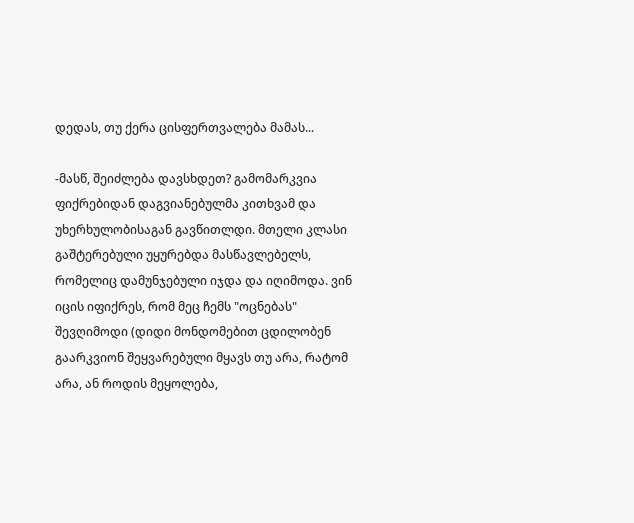დედას, თუ ქერა ცისფერთვალება მამას...

-მასწ, შეიძლება დავსხდეთ? გამომარკვია ფიქრებიდან დაგვიანებულმა კითხვამ და უხერხულობისაგან გავწითლდი. მთელი კლასი გაშტერებული უყურებდა მასწავლებელს, რომელიც დამუნჯებული იჯდა და იღიმოდა. ვინ იცის იფიქრეს, რომ მეც ჩემს "ოცნებას" შევღიმოდი (დიდი მონდომებით ცდილობენ გაარკვიონ შეყვარებული მყავს თუ არა, რატომ არა, ან როდის მეყოლება,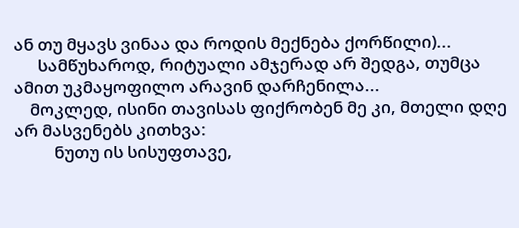ან თუ მყავს ვინაა და როდის მექნება ქორწილი)...
      სამწუხაროდ, რიტუალი ამჯერად არ შედგა, თუმცა ამით უკმაყოფილო არავინ დარჩენილა...
    მოკლედ, ისინი თავისას ფიქრობენ მე კი, მთელი დღე არ მასვენებს კითხვა:
          ნუთუ ის სისუფთავე,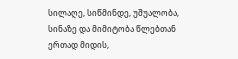სილაღე, სიწმინდე, უშუალობა, სინაზე და მიმიტობა წლებთან ერთად მიდის,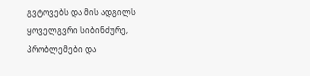გვტოვებს და მის ადგილს ყოველგვრი სიბინძურე, პრობლემები და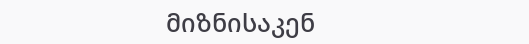მიზნისაკენ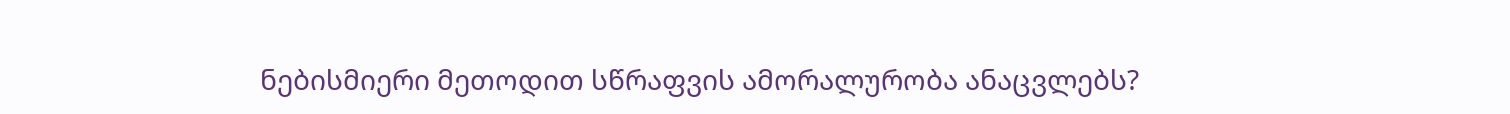ნებისმიერი მეთოდით სწრაფვის ამორალურობა ანაცვლებს?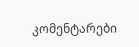კომენტარები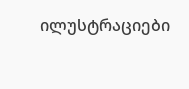ილუსტრაციები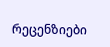რეცენზიები